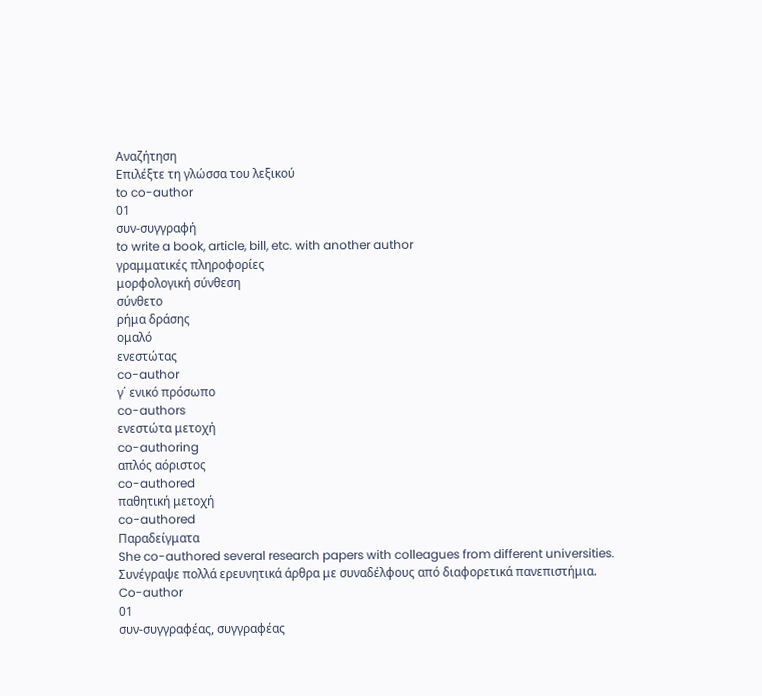Αναζήτηση
Επιλέξτε τη γλώσσα του λεξικού
to co-author
01
συν-συγγραφή
to write a book, article, bill, etc. with another author
γραμματικές πληροφορίες
μορφολογική σύνθεση
σύνθετο
ρήμα δράσης
ομαλό
ενεστώτας
co-author
γ΄ ενικό πρόσωπο
co-authors
ενεστώτα μετοχή
co-authoring
απλός αόριστος
co-authored
παθητική μετοχή
co-authored
Παραδείγματα
She co-authored several research papers with colleagues from different universities.
Συνέγραψε πολλά ερευνητικά άρθρα με συναδέλφους από διαφορετικά πανεπιστήμια.
Co-author
01
συν-συγγραφέας, συγγραφέας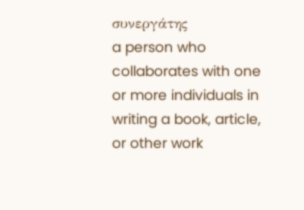συνεργάτης
a person who collaborates with one or more individuals in writing a book, article, or other work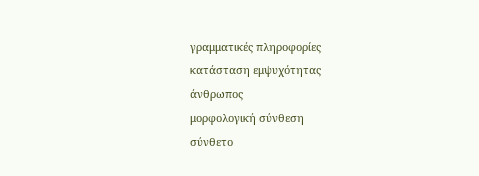γραμματικές πληροφορίες
κατάσταση εμψυχότητας
άνθρωπος
μορφολογική σύνθεση
σύνθετο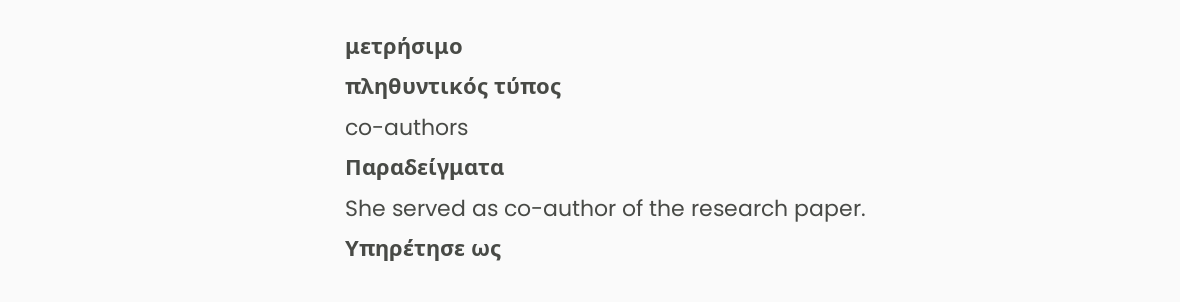μετρήσιμο
πληθυντικός τύπος
co-authors
Παραδείγματα
She served as co-author of the research paper.
Υπηρέτησε ως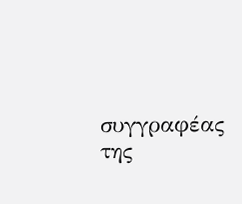συγγραφέας της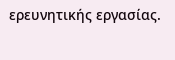ερευνητικής εργασίας.